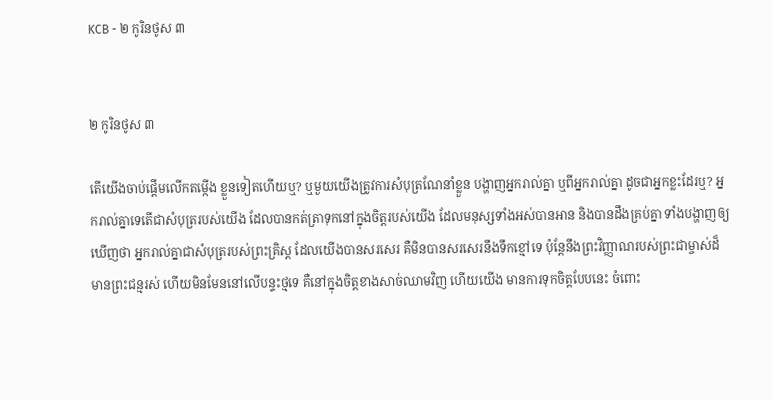KCB - ២ កូរិនថូស ៣


២ កូរិនថូស ៣

តើយើងចាប់ផ្ដើមលើកតម្កើង ខ្លួនទៀតហើយឬ? ឬមួយយើងត្រូវការសំបុត្រណែនាំខ្លួន បង្ហាញអ្នករាល់គ្នា ឬពីអ្នករាល់គ្នា ដូចជាអ្នកខ្លះដែរ‍ឬ? អ្នករាល់គ្នាទេតើជាសំបុត្ររបស់យើង ដែលបានកត់ត្រាទុកនៅក្នុងចិត្ដរបស់យើង ដែលមនុស្សទាំងអស់បានអាន និងបានដឹងគ្រប់គ្នា ទាំងបង្ហាញឲ្យឃើញថា អ្នករាល់គ្នាជាសំបុត្ររបស់ព្រះគ្រិស្ដ ដែលយើងបានសរសេរ គឺមិនបានសរសេរនឹងទឹកខ្មៅទេ ប៉ុន្ដែនឹងព្រះវិញ្ញាណរបស់ព្រះជាម្ចាស់ដ៏មានព្រះជន្មរស់ ហើយមិនមែននៅលើបន្ទះថ្មទេ គឺនៅក្នុងចិត្តខាងសាច់ឈាមវិញ ហើយយើង មានការទុកចិត្ដបែបនេះ ចំពោះ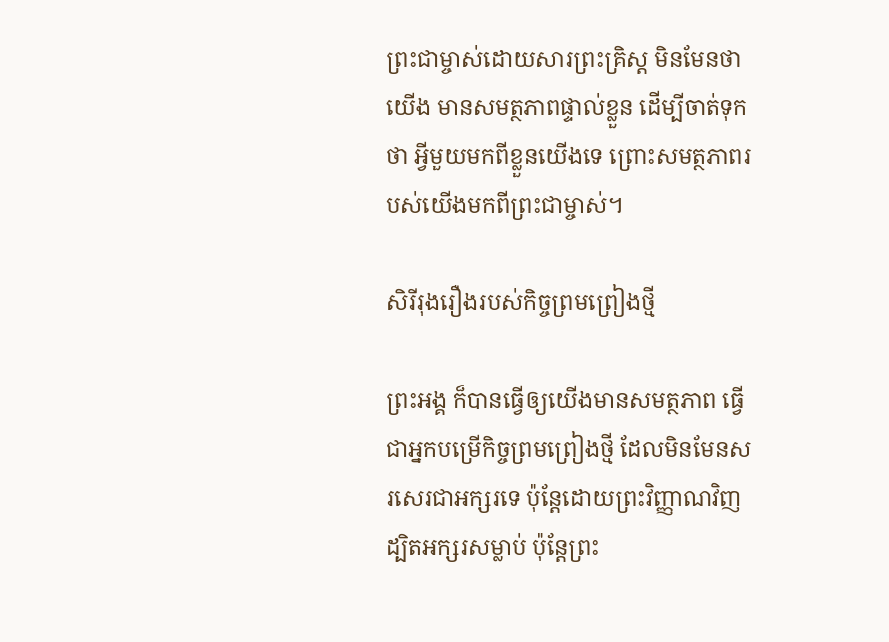ព្រះជាម្ចាស់ដោយសារព្រះគ្រិស្ដ មិនមែនថាយើង មានសមត្ថភាពផ្ទាល់ខ្លួន‍ ដើម្បីចាត់ទុកថា អ្វីមួយមកពីខ្លួនយើងទេ ព្រោះសមត្ថភាពរបស់យើងមកពីព្រះជាម្ចាស់។

សិរីរុងរឿងរបស់កិច្ចព្រមព្រៀងថ្មី

ព្រះអង្គ ក៏បានធ្វើឲ្យយើងមានសមត្ថភាព ធ្វើជាអ្នកបម្រើកិច្ចព្រមព្រៀងថ្មី ដែលមិនមែនសរសេរជាអក្សរទេ ប៉ុន្ដែដោយព្រះវិញ្ញាណវិញ ដ្បិតអក្សរសម្លាប់ ប៉ុន្ដែព្រះ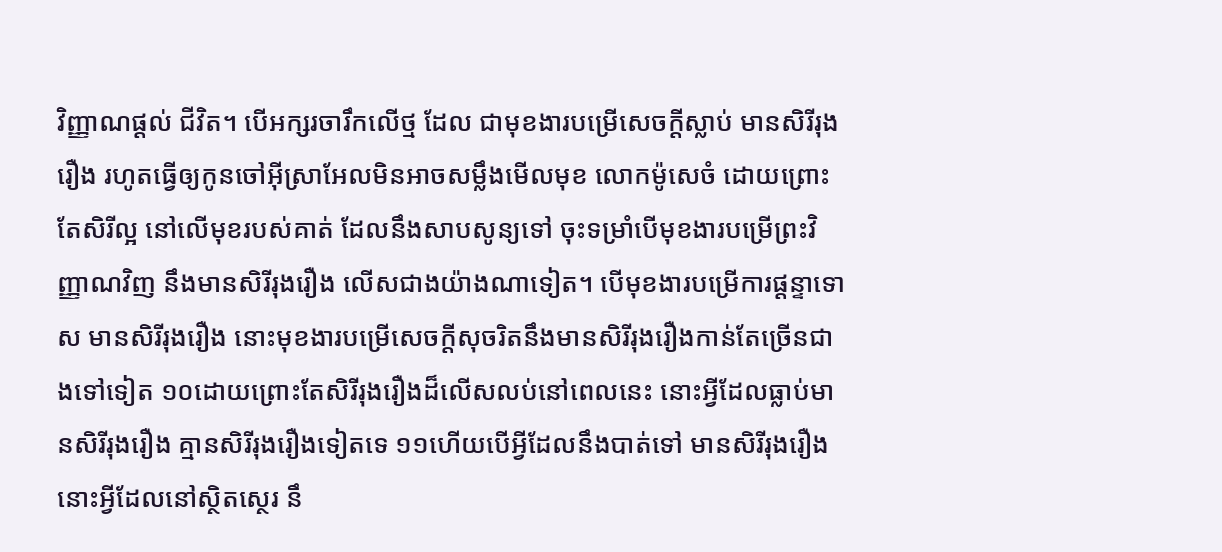វិញ្ញាណផ្ដល់ ជីវិត។ បើអក្សរចារឹកលើថ្ម ដែល ជាមុខងារបម្រើសេចក្ដីស្លាប់ មានសិរីរុងរឿង រហូតធ្វើឲ្យកូនចៅអ៊ីស្រាអែលមិនអាចសម្លឹងមើលមុខ លោកម៉ូសេចំ ដោយព្រោះតែសិរីល្អ នៅលើមុខរបស់គាត់ ដែលនឹងសាបសូន្យទៅ ចុះទម្រាំបើមុខងារបម្រើព្រះវិញ្ញាណវិញ នឹងមានសិរីរុងរឿង លើសជាងយ៉ាងណាទៀត‍។ បើមុខងារបម្រើការផ្ដន្ទាទោស មានសិរីរុងរឿង នោះមុខងារបម្រើសេចក្ដីសុចរិតនឹងមានសិរីរុងរឿងកាន់តែច្រើនជាងទៅទៀត ១០ដោយព្រោះតែសិរីរុងរឿងដ៏លើសលប់នៅពេលនេះ នោះអ្វីដែលធ្លាប់មានសិរីរុងរឿង គ្មានសិរីរុងរឿងទៀតទេ ១១ហើយបើអ្វីដែលនឹងបាត់ទៅ មានសិរីរុងរឿង នោះអ្វីដែលនៅស្ថិតស្ថេរ នឹ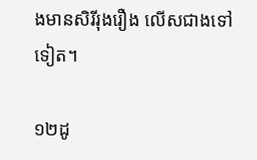ងមានសិរីរុងរឿង លើសជាងទៅទៀត។

១២ដូ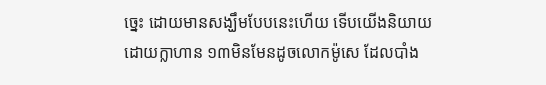ច្នេះ ដោយមានសង្ឃឹមបែបនេះហើយ ទើបយើងនិយាយដោយក្លាហាន ១៣មិនមែនដូចលោកម៉ូសេ ដែលបាំង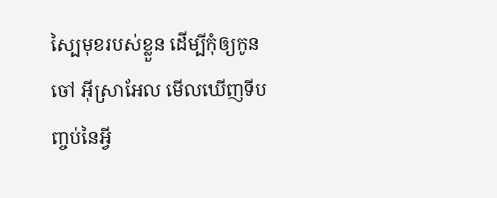ស្បៃមុខរបស់ខ្លួន ដើម្បីកុំឲ្យកូនចៅ អ៊ីស្រាអែល មើលឃើញទីបញ្ចប់នៃអ្វី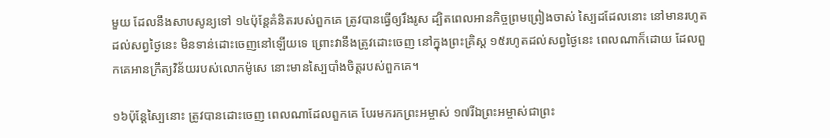មួយ ដែលនឹងសាបសូន្យទៅ ១៤ប៉ុន្ដែគំនិតរបស់ពួកគេ‍ ត្រូវបានធ្វើឲ្យរឹងរូស ដ្បិតពេលអានកិច្ចព្រមព្រៀងចាស់ ស្បៃដដែលនោះ នៅមានរហូតដល់សព្វថ្ងៃនេះ មិនទាន់ដោះចេញនៅឡើយទេ ព្រោះវានឹងត្រូវដោះចេញ នៅក្នុងព្រះគ្រិស្ដ ១៥រហូតដល់សព្វថ្ងៃនេះ ពេលណាក៏ដោយ ដែលពួកគេអានក្រឹត្យវិន័យរបស់លោកម៉ូសេ នោះមានស្បៃបាំងចិត្តរបស់ពួកគេ។

១៦ប៉ុន្ដែស្បៃនោះ ត្រូវបានដោះចេញ ពេលណាដែលពួកគេ បែរមករកព្រះអម្ចាស់ ១៧រីឯព្រះអម្ចាស់ជាព្រះ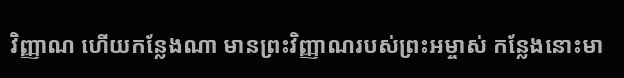វិញ្ញាណ ហើយកន្លែងណា មានព្រះវិញ្ញាណរបស់ព្រះអម្ចាស់ កន្លែងនោះមា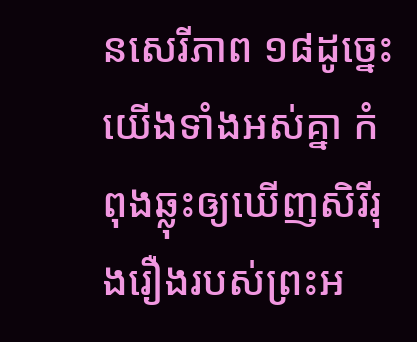នសេរីភាព ១៨ដូច្នេះយើងទាំងអស់គ្នា កំពុងឆ្លុះឲ្យឃើញសិរីរុងរឿងរបស់ព្រះអ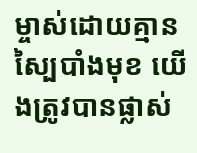ម្ចាស់ដោយគ្មានស្បៃបាំងមុខ យើងត្រូវបានផ្លាស់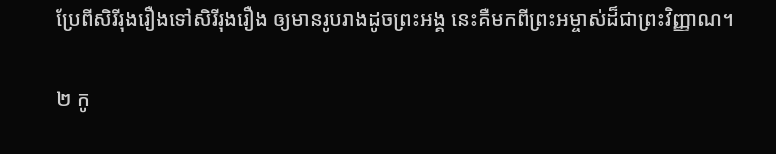ប្រែពីសិរីរុងរឿងទៅសិរីរុងរឿង ឲ្យមានរូបរាងដូចព្រះអង្គ នេះគឺមកពីព្រះអម្ចាស់ដ៏ជាព្រះវិញ្ញាណ។

២ កូ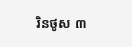រិនថូស ៣